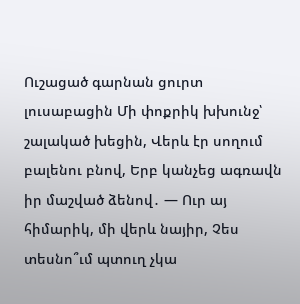Ուշացած գարնան ցուրտ լուսաբացին Մի փոքրիկ խխունջ՝ շալակած խեցին, Վերև էր սողում բալենու բնով, Երբ կանչեց ագռավն իր մաշված ձենով․ — Ուր այ հիմարիկ, մի վերև նայիր, Չես տեսնո՞ւմ պտուղ չկա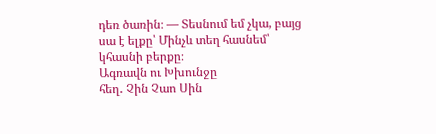դեռ ծառին։ — Տեսնում եմ չկա, բայց սա է ելքը՝ Մինչև տեղ հասնեմ՝ կհասնի բերքը։
Ագռավն ու Խխունջը
հեղ․ Չին Չաո Սին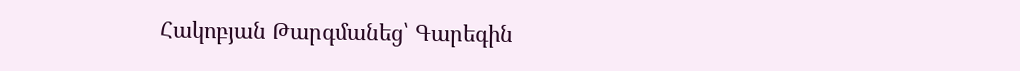Հակոբյան Թարգմանեց՝ Գարեգին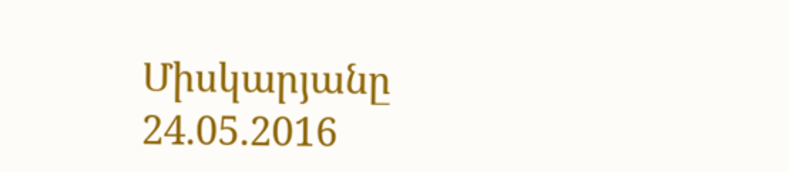Միսկարյանը
24.05.2016